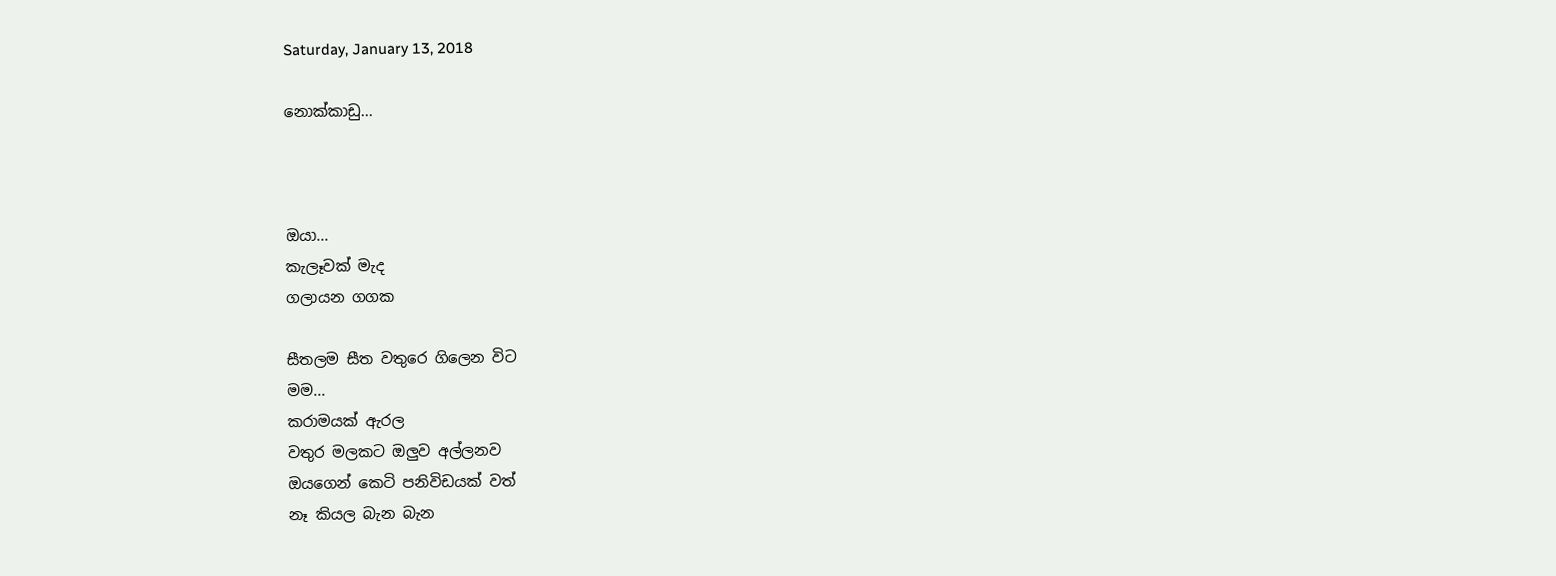Saturday, January 13, 2018

නොක්කාඩු...



ඔයා...
කැලෑවක් මැද
ගලායන ගගක

සීතලම සීත වතුරෙ ගිලෙන විට
මම...
කරාමයක් ඇරල
වතුර මලකට ඔලුව අල්ලනව
ඔයගෙන් කෙටි පනිවිඩයක් වත්
නෑ කියල බැන බැන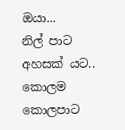ඔයා...
නිල් පාට අහසක් යට..
කොලම කොලපාට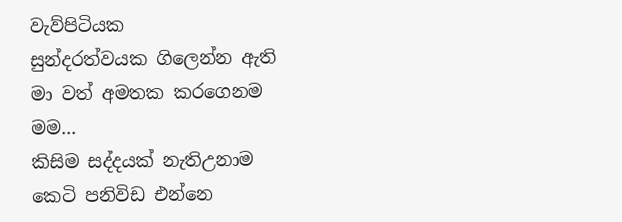වැව්පිටියක
සුන්දරත්වයක ගිලෙන්න ඇති
මා වත් අමතක කරගෙනම
මම...
කිසිම සද්දයක් නැතිඋනාම
කෙටි පනිවිඩ එන්නෙ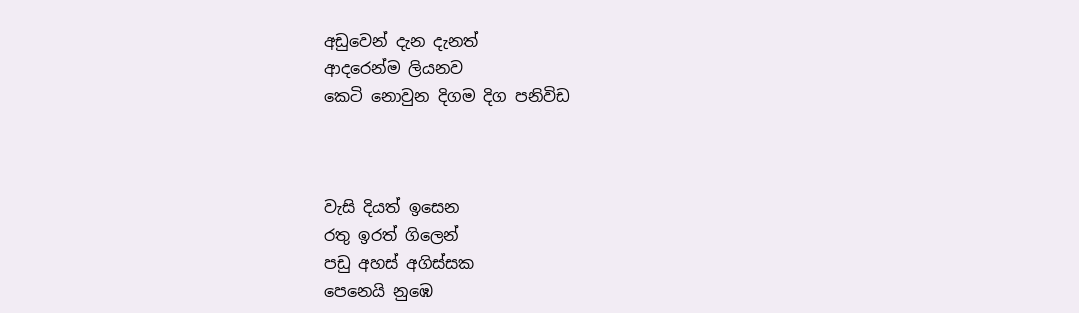අඩුවෙන් දැන දැනත්
ආදරෙන්ම ලියනව
කෙටි නොවුන දිගම දිග පනිවිඩ



වැසි දියත් ඉසෙන
රතු ඉරත් ගිලෙන්
පඩු අහස් අගිස්සක
පෙනෙයි නුඹෙ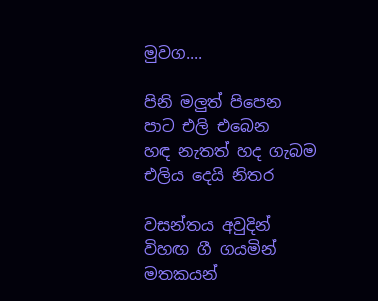මුවග....

පිනි මලුත් පිපෙන
පාට එලි එබෙන
හඳ නැතත් හද ගැබම
එලිය දෙයි නිතර

වසන්තය අවුදින්
විහඟ ගී ගයමින්
මතකයන්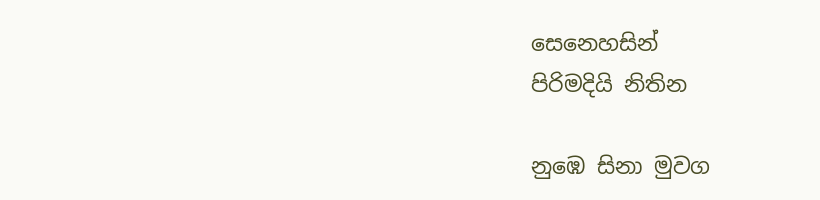සෙනෙහසින්
පිරිමදියි නිතින

නුඹෙ සිනා මුවග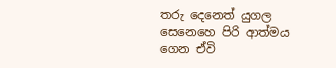තරු දෙනෙත් යුගල
සෙනෙහෙ පිරි ආත්මය
ගෙන ඒවි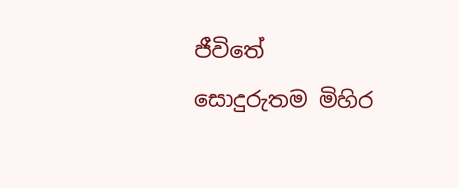ජීවිතේ
සොදුරුතම මිහිර